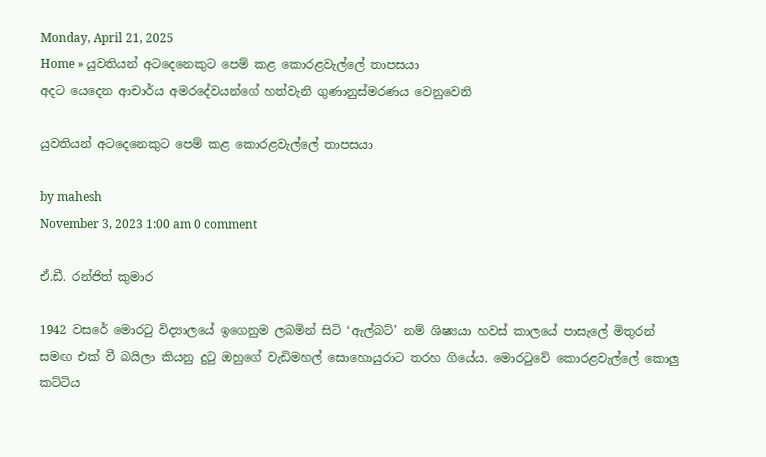Monday, April 21, 2025
Home » යුවතියන් අටදෙනෙකුට පෙම් කළ කොරළවැල්ලේ තාපසයා
අදට යෙදෙන ආචාර්ය අමරදේවයන්ගේ හත්වැනි ගුණානුස්මරණය වෙනුවෙනි

යුවතියන් අටදෙනෙකුට පෙම් කළ කොරළවැල්ලේ තාපසයා

by mahesh
November 3, 2023 1:00 am 0 comment

ඒ.ඩී. රන්ජිත් කුමාර

1942 වසරේ මොරටු විද්‍යාලයේ ඉගෙනුම ලබමින් සිටි ‘ඇල්බට්’ නම් ශිෂ්‍යයා හවස් කාලයේ පාසැලේ මිතුරන් සමඟ එක් වී බයිලා කියනු දුටු ඔහුගේ වැඩිමහල් සොහොයුරාට තරහ ගියේය. මොරටුවේ කොරළවැල්ලේ කොලු කට්ටිය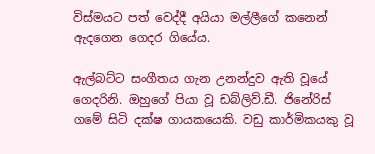විස්මයට පත් වෙද්දී අයියා මල්ලීගේ කනෙන් ඇදගෙන ගෙදර ගියේය.

ඇල්බට්ට සංගීතය ගැන උනන්දුව ඇති වූයේ ගෙදරිනි. ඔහුගේ පියා වූ ඩබ්ලිව්.ඩී. ජිනේරිස් ගමේ සිටි දක්ෂ ගායකයෙකි. වඩු කාර්මිකයකු වූ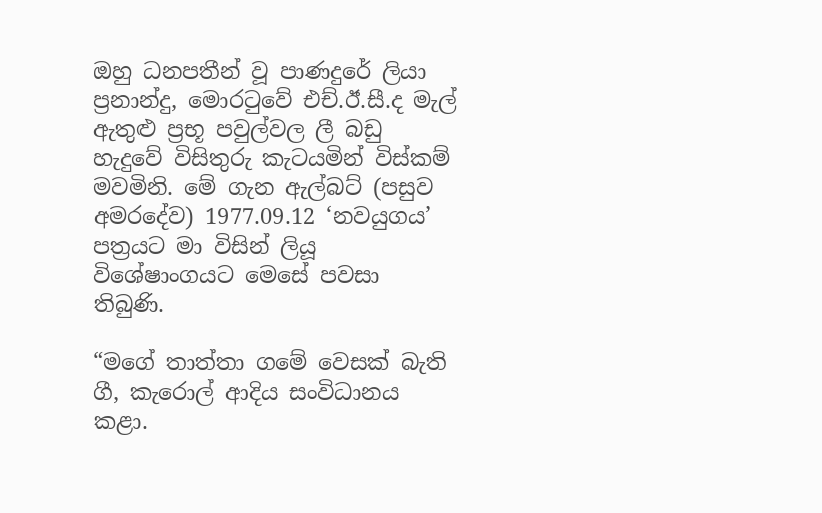ඔහු ධනපතීන් වූ පාණදුරේ ලියා ප්‍රනාන්දු, මොරටුවේ එච්.ඊ.සී.ද මැල් ඇතුළු ප්‍රභූ පවුල්වල ලී බඩු හැදුවේ විසිතුරු කැටයමින් විස්කම් මවමිනි. මේ ගැන ඇල්බට් (පසුව අමරදේව) 1977.09.12 ‘නවයුගය’ පත්‍රයට මා විසින් ලියූ විශේෂාංගයට මෙසේ පවසා තිබුණි.

“මගේ තාත්තා ගමේ වෙසක් බැති ගී, කැරොල් ආදිය සංවිධානය කළා.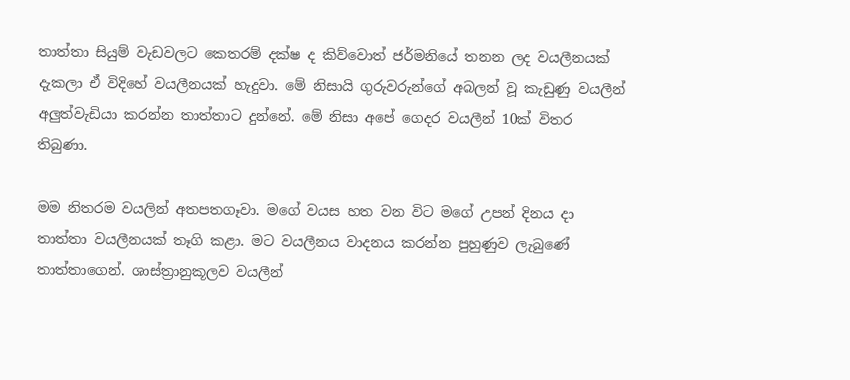තාත්තා සියුම් වැඩවලට කෙතරම් දක්ෂ ද කිව්වොත් ජර්මනියේ තනන ලද වයලීනයක් දැකලා ඒ විදිහේ වයලීනයක් හැදුවා. මේ නිසායි ගුරුවරුන්ගේ අබලන් වූ කැඩුණු වයලීන් අලුත්වැඩියා කරන්න තාත්තාට දුන්නේ. මේ නිසා අපේ ගෙදර වයලීන් 10ක් විතර තිබුණා.

මම නිතරම වයලින් අතපතගෑවා. මගේ වයස හත වන විට මගේ උපන් දිනය දා තාත්තා වයලීනයක් තෑගි කළා. මට වයලීනය වාදනය කරන්න පුහුණුව ලැබුණේ තාත්තාගෙන්. ශාස්ත්‍රානුකූලව වයලීන්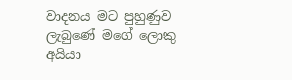වාදනය මට පුහුණුව ලැබුණේ මගේ ලොකු අයියා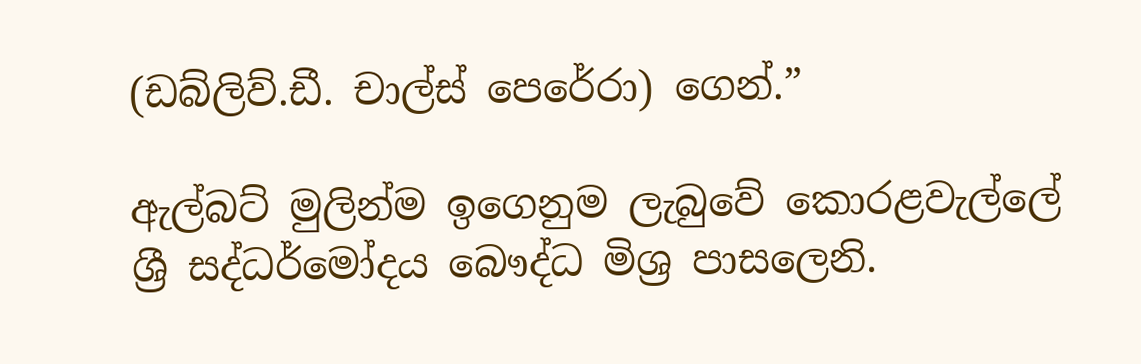(ඩබ්ලිව්.ඩී. චාල්ස් පෙරේරා) ගෙන්.”

ඇල්බට් මුලින්ම ඉගෙනුම ලැබුවේ කොරළවැල්ලේ ශ්‍රී සද්ධර්මෝදය බෞද්ධ මිශ්‍ර පාසලෙනි.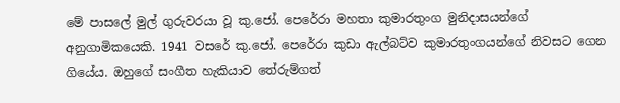මේ පාසලේ මුල් ගුරුවරයා වූ කු.ජෝ. පෙරේරා මහතා කුමාරතුංග මුනිදාසයන්ගේ අනුගාමිකයෙකි. 1941 වසරේ කු.ජෝ. පෙරේරා කුඩා ඇල්බට්ව කුමාරතුංගයන්ගේ නිවසට ගෙන ගියේය. ඔහුගේ සංගීත හැකියාව තේරුම්ගත්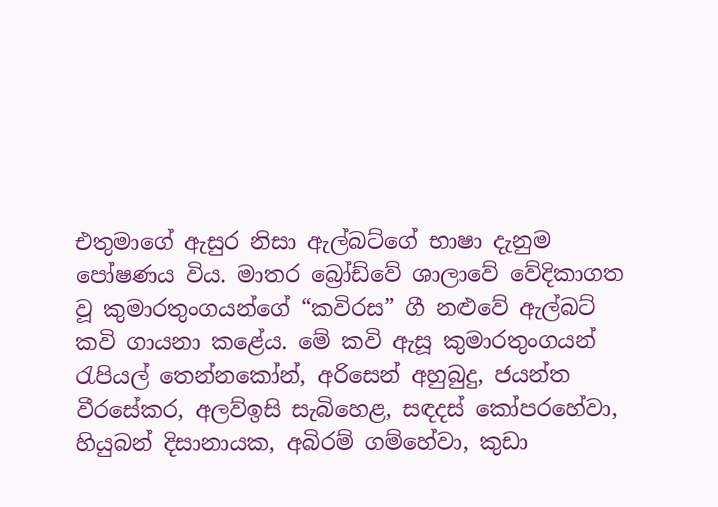එතුමාගේ ඇසුර නිසා ඇල්බට්ගේ භාෂා දැනුම පෝෂණය විය. මාතර බ්‍රෝඩ්වේ ශාලාවේ වේදිකාගත වූ කුමාරතුංගයන්ගේ “කවිරස” ගී නළුවේ ඇල්බට් කවි ගායනා කළේය. මේ කවි ඇසූ කුමාරතුංගයන් රැපියල් තෙන්නකෝන්, අරිසෙන් අහුබුදු, ජයන්ත වීරසේකර, අලව්ඉසි සැබිහෙළ, සඳදස් කෝපරහේවා, හියුබන් දිසානායක, අබිරම් ගම්හේවා, කුඩා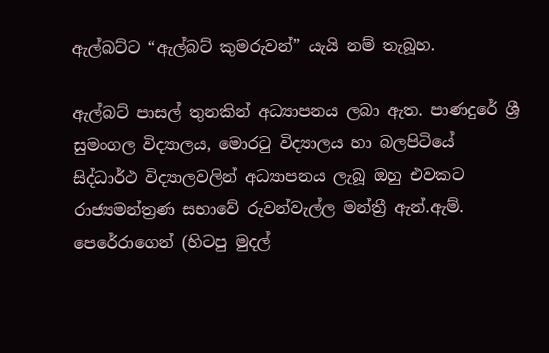ඇල්බට්ට “ඇල්බට් කුමරුවන්” යැයි නම් තැබූහ.

ඇල්බට් පාසල් තුනකින් අධ්‍යාපනය ලබා ඇත. පාණදුරේ ශ්‍රී සුමංගල විද්‍යාලය, මොරටු විද්‍යාලය හා බලපිටියේ සිද්ධාර්ථ විද්‍යාලවලින් අධ්‍යාපනය ලැබූ ඔහු එවකට රාජ්‍යමන්ත්‍රණ සභාවේ රුවන්වැල්ල මන්ත්‍රී ඇන්.ඇම්. පෙරේරාගෙන් (හිටපු මුදල්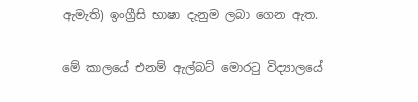ඇමැති) ඉංග්‍රීසි භාෂා දැනුම ලබා ගෙන ඇත.

මේ කාලයේ එනම් ඇල්බට් මොරටු විද්‍යාලයේ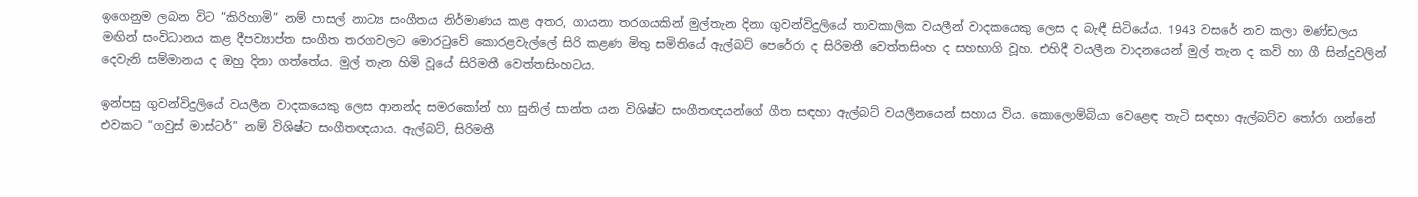ඉගෙනුම ලබන විට “කිරිහාමි” නම් පාසල් නාට්‍ය සංගීතය නිර්මාණය කළ අතර, ගායනා තරගයකින් මුල්තැන දිනා ගුවන්විදුලියේ තාවකාලික වයලීන් වාදකයෙකු ලෙස ද බැඳී සිටියේය. 1943 වසරේ නව කලා මණ්ඩලය මඟින් සංවිධානය කළ දීපව්‍යාප්ත සංගීත තරගවලට මොරටුවේ කොරළවැල්ලේ සිරි කළණ මිතු සමිතියේ ඇල්බට් පෙරේරා ද සිරිමතී වෙත්තසිංහ ද සහභාගි වූහ. එහිදී වයලීන වාදනයෙන් මුල් තැන ද කවි හා ගී සින්දුවලින් දෙවැනි සම්මානය ද ඔහු දිනා ගත්තේය. මුල් තැන හිමි වූයේ සිරිමතී වෙත්තසිංහටය.

ඉන්පසු ගුවන්විදුලියේ වයලීන වාදකයෙකු ලෙස ආනන්ද සමරකෝන් හා සුනිල් සාන්ත යන විශිෂ්ට සංගීතඥයන්ගේ ගීත සඳහා ඇල්බට් වයලීනයෙන් සහාය විය. කොලොම්බියා වෙළෙඳ තැටි සඳහා ඇල්බට්ව තෝරා ගන්නේ එවකට “ගවුස් මාස්ටර්” නම් විශිෂ්ට සංගීතඥයාය. ඇල්බට්, සිරිමතී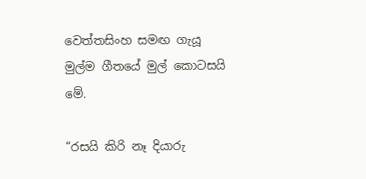වෙත්තසිංහ සමඟ ගැයූ මුල්ම ගීතයේ මුල් කොටසයි මේ.

“රසයි කිරි නෑ දියාරු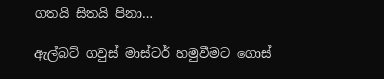ගතයි සිතයි පිනා…

ඇල්බට් ගවුස් මාස්ටර් හමුවීමට ගොස්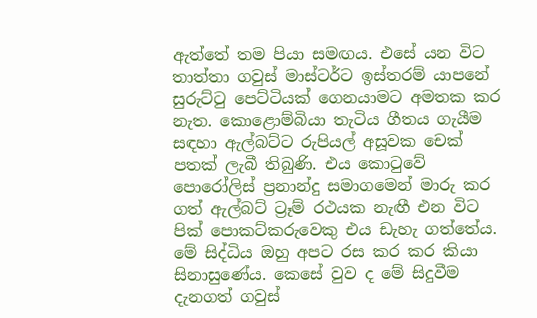ඇත්තේ තම පියා සමඟය. එසේ යන විට තාත්තා ගවුස් මාස්ටර්ට ඉස්තරම් යාපනේ සුරුට්ටු පෙට්ටියක් ගෙනයාමට අමතක කර නැත. කොළොම්බියා තැටිය ගීතය ගැයීම සඳහා ඇල්බට්ට රුපියල් අසූවක චෙක් පතක් ලැබී තිබුණි. එය කොටුවේ පොරෝලිස් ප්‍රනාන්දු සමාගමෙන් මාරු කර ගත් ඇල්බට් ට්‍රෑම් රථයක නැඟී එන විට පික් පොකට්කරුවෙකු එය ඩැහැ ගත්තේය. මේ සිද්ධිය ඔහු අපට රස කර කර කියා සිනාසුණේය. කෙසේ වුව ද මේ සිදුවීම දැනගත් ගවුස්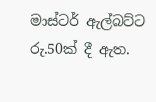මාස්ටර් ඇල්බට්ට රු.50ක් දී ඇත.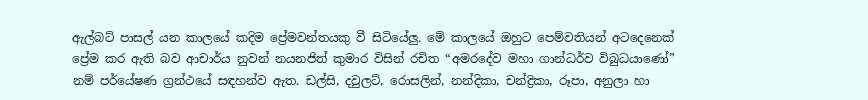ඇල්බට් පාසල් යන කාලයේ කදිම ප්‍රේමවන්තයකු වී සිටියේලු. මේ කාලයේ ඔහුට පෙම්වතියන් අටදෙනෙක් ප්‍රේම කර ඇති බව ආචාර්ය නුවන් නයනජිත් කුමාර විසින් රචිත “අමරදේව මහා ගාන්ධර්ව විබුධයාණෝ” නම් පර්යේෂණ ග්‍රන්ථයේ සඳහන්ව ඇත. ඩල්සි, දවුලට්, රොසලින්, නන්දිකා, චන්ද්‍රිකා, රූපා, අනුලා හා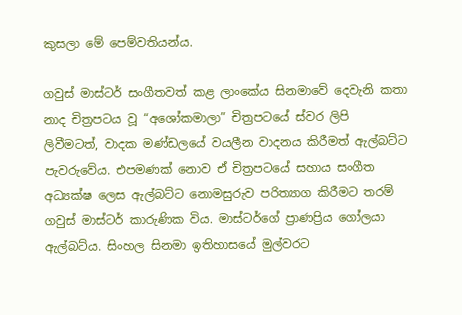කුසලා මේ පෙම්වතියන්ය.

ගවුස් මාස්ටර් සංගීතවත් කළ ලාංකේය සිනමාවේ දෙවැනි කතා නාද චිත්‍රපටය වූ “අශෝකමාලා” චිත්‍රපටයේ ස්වර ලිපි ලිවීමටත්, වාදක මණ්ඩලයේ වයලීන වාදනය කිරීමත් ඇල්බට්ට පැවරුවේය. එපමණක් නොව ඒ චිත්‍රපටයේ සහාය සංගීත අධ්‍යක්ෂ ලෙස ඇල්බට්ට නොමසුරුව පරිත්‍යාග කිරීමට තරම් ගවුස් මාස්ටර් කාරුණික විය. මාස්ටර්ගේ ප්‍රාණප්‍රිය ගෝලයා ඇල්බට්ය. සිංහල සිනමා ඉතිහාසයේ මුල්වරට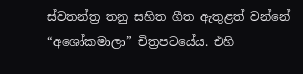ස්වතන්ත්‍ර තනු සහිත ගීත ඇතුළත් වන්නේ “අශෝකමාලා” චිත්‍රපටයේය. එහි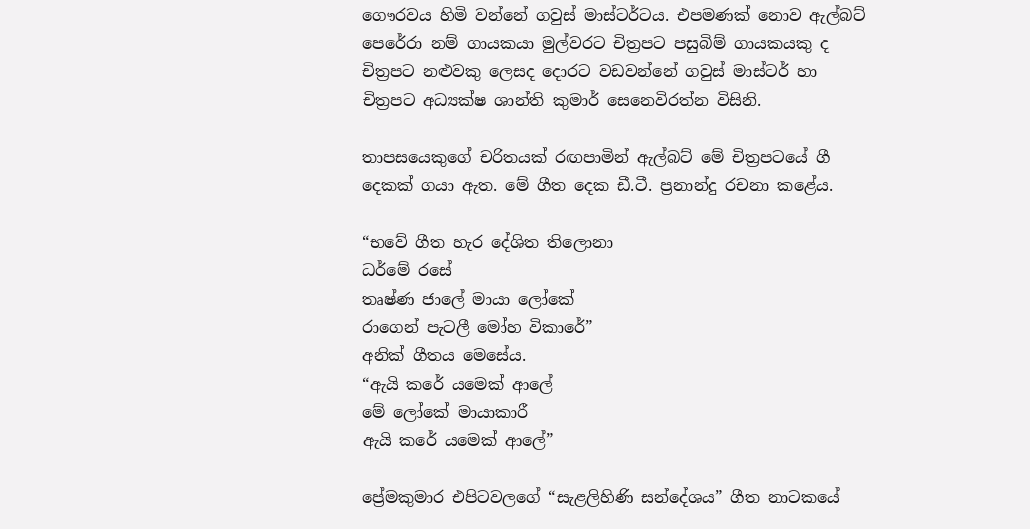ගෞරවය හිමි වන්නේ ගවුස් මාස්ටර්ටය. එපමණක් නොව ඇල්බට් පෙරේරා නම් ගායකයා මුල්වරට චිත්‍රපට පසුබිම් ගායකයකු ද චිත්‍රපට නළුවකු ලෙසද දොරට වඩවන්නේ ගවුස් මාස්ටර් හා චිත්‍රපට අධ්‍යක්ෂ ශාන්ති කුමාර් සෙනෙවිරත්න විසිනි.

තාපසයෙකුගේ චරිතයක් රඟපාමින් ඇල්බට් මේ චිත්‍රපටයේ ගී දෙකක් ගයා ඇත. මේ ගීත දෙක ඩී.ටී. ප්‍රනාන්දු රචනා කළේය.

“භවේ ගීත හැර දේශිත තිලොනා
ධර්මේ රසේ
තෘෂ්ණ ජාලේ මායා ලෝකේ
රාගෙන් පැටලී මෝහ විකාරේ”
අනික් ගීතය මෙසේය.
“ඇයි කරේ යමෙක් ආලේ
මේ ලෝකේ මායාකාරී
ඇයි කරේ යමෙක් ආලේ”

ප්‍රේමකුමාර එපිටවලගේ “සැළලිහිණි සන්දේශය” ගීත නාටකයේ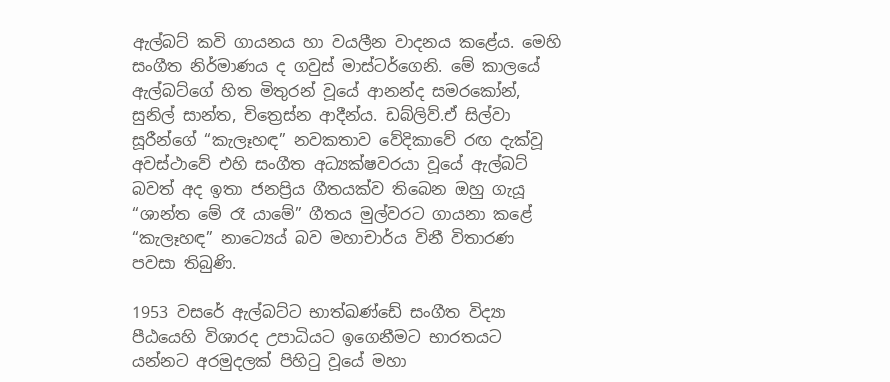ඇල්බට් කවි ගායනය හා වයලීන වාදනය කළේය. මෙහි සංගීත නිර්මාණය ද ගවුස් මාස්ටර්ගෙනි. මේ කාලයේ ඇල්බට්ගේ හිත මිතුරන් වූයේ ආනන්ද සමරකෝන්, සුනිල් සාන්ත, චිත්‍ර‍ෙස්න ආදීන්ය. ඩබ්ලිව්.ඒ සිල්වා සූරීන්ගේ “කැලෑහඳ” නවකතාව වේදිකාවේ රඟ දැක්වූ අවස්ථාවේ එහි සංගීත අධ්‍යක්ෂවරයා වූයේ ඇල්බට් බවත් අද ඉතා ජනප්‍රිය ගීතයක්ව තිබෙන ඔහු ගැයූ “ශාන්ත මේ රෑ යාමේ” ගීතය මුල්වරට ගායනා කළේ “කැලෑහඳ” නාට්‍ය‍ෙය් බව මහාචාර්ය විනී විතාරණ පවසා තිබුණි.

1953 වසරේ ඇල්බට්ට භාත්ඛණ්ඩේ සංගීත විද්‍යා පීඨයෙහි විශාරද උපාධියට ඉගෙනීමට භාරතයට යන්නට අරමුදලක් පිහිටු වූයේ මහා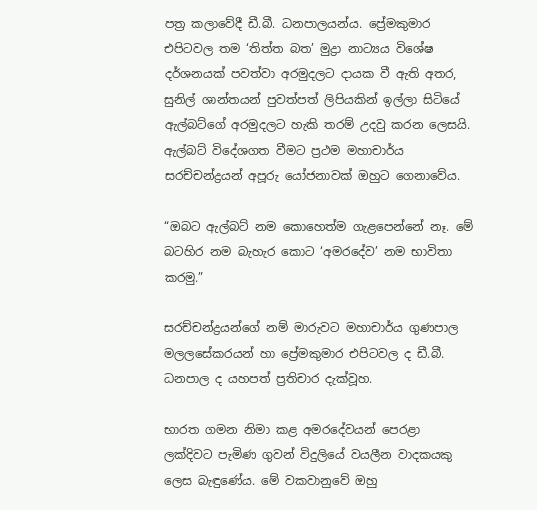පත්‍ර කලාවේදී ඩී.බී. ධනපාලයන්ය. ප්‍රේමකුමාර එපිටවල තම ‘තිත්ත බත’ මුද්‍රා නාට්‍යය විශේෂ දර්ශනයක් පවත්වා අරමුදලට දායක වී ඇති අතර, සුනිල් ශාන්තයන් පුවත්පත් ලිපියකින් ඉල්ලා සිටියේ ඇල්බට්ගේ අරමුදලට හැකි තරම් උදවු කරන ලෙසයි. ඇල්බට් විදේශගත වීමට ප්‍රථම මහාචාර්ය සරච්චන්ද්‍රයන් අපූරු යෝජනාවක් ඔහුට ගෙනාවේය.

“ඔබට ඇල්බට් නම කොහෙත්ම ගැළපෙන්නේ නෑ. මේ බටහිර නම බැහැර කොට ‘අමරදේව’ නම භාවිතා කරමු.”

සරච්චන්ද්‍රයන්ගේ නම් මාරුවට මහාචාර්ය ගුණපාල මලලසේකරයන් හා ප්‍රේමකුමාර එපිටවල ද ඩී.බී. ධනපාල ද යහපත් ප්‍රතිචාර දැක්වූහ.

භාරත ගමන නිමා කළ අමරදේවයන් පෙරළා ලක්දිවට පැමිණ ගුවන් විදුලියේ වයලීන වාදකයකු ලෙස බැඳුණේය. මේ වකවානුවේ ඔහු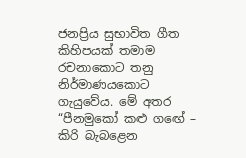ජනප්‍රිය සුභාවිත ගීත කිහිපයක් තමාම රචනාකොට තනු නිර්මාණයකොට ගැයුවේය. මේ අතර “පීනමුකෝ කළු ගඟේ – කිරි බැබළෙන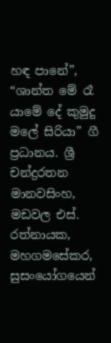හඳ පානේ”, “ශාන්ත මේ රෑ යාමේ දේ කුමුදු මලේ සිරියා” ගී ප්‍රධානය. ශ්‍රී චන්ද්‍රරතන මානවසිංහ, මඩවල එස්. රත්නායක, මහගමසේකර, සුසංයෝගයෙන්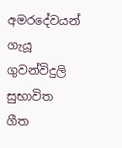අමරදේවයන් ගැයූ ගුවන්විදුලි සුභාවිත ගීත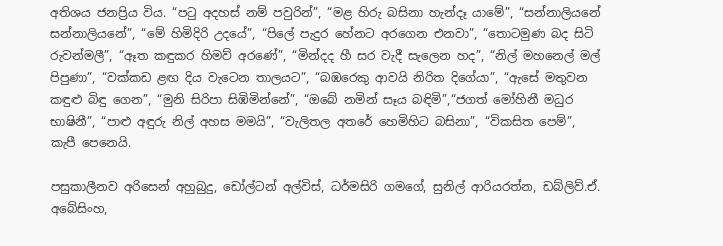අතිශය ජනප්‍රිය විය. “පටු අදහස් නම් පවුරින්”, “මළ හිරු බසිනා හැන්දෑ යාමේ”, “සන්නාලියනේ සන්නාලියනේ”, “මේ හිමිදිරි උදයේ”, “පිලේ පැදුර හේනට අරගෙන එනවා”, “තොටමුණ බද සිටි රුවන්මලී”, “ඈත කඳුකර හිමව් අරණේ”, “මින්දද හී සර වැදී සැලෙන හද”, “නිල් මහනෙල් මල් පිපුණා”, “වක්කඩ ළඟ දිය වැටෙන තාලයට”, “බඹරෙකු ආවයි නිරිත දිගේයා”, “ඇසේ මතුවන කඳුළු බිඳු ගෙන”, “මුනි සිරිපා සිඹිමින්නේ”, “ඔබේ නමින් සෑය බඳිමි”,“ජගත් මෝහිනී මධුර භාෂිනී”, “පාළු අඳුරු නිල් අහස මමයි”, “වැලිතල අතරේ හෙමිහිට බසිනා”, “විකසිත පෙම්”, කැපී පෙනෙයි.

පසුකාලීනව අරිසෙන් අහුබුදු, ඩෝල්ටන් අල්විස්, ධර්මසිරි ගමගේ, සුනිල් ආරියරත්න, ඩබ්ලිව්.ඒ. අබේසිංහ,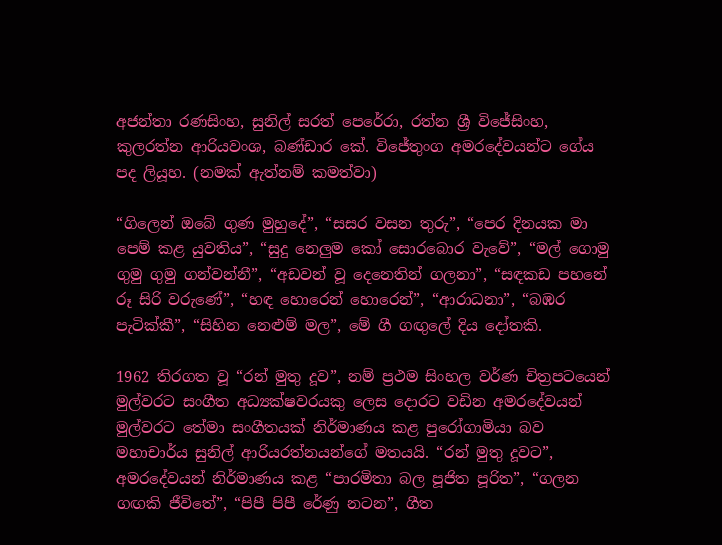අජන්තා රණසිංහ, සුනිල් සරත් පෙරේරා, රත්න ශ්‍රී විජේසිංහ, කුලරත්න ආරියවංශ, බණ්ඩාර කේ. විජේතුංග අමරදේවයන්ට ගේය පද ලියූහ. (නමක් ඇත්නම් කමත්වා)

“ගිලෙන් ඔබේ ගුණ මුහුදේ”, “සසර වසන තුරු”, “පෙර දිනයක මා පෙම් කළ යුවතිය”, “සුදු නෙලුම කෝ සොරබොර වැවේ”, “මල් ගොමු ගුමු ගුමු ගන්වන්නී”, “අඩවන් වූ දෙනෙතින් ගලනා”, “සඳකඩ පහනේ රූ සිරි වරුණේ”, “හඳ හොරෙන් හොරෙන්”, “ආරාධනා”, “බඹර පැටික්කී”, “සිහින නෙළුම් මල”, මේ ගී ගඟුලේ දිය දෝතකි.

1962 තිරගත වූ “රන් මුතු දූව”, නම් ප්‍රථම සිංහල වර්ණ චිත්‍රපටයෙන් මුල්වරට සංගීත අධ්‍යක්ෂවරයකු ලෙස දොරට වඩින අමරදේවයන් මුල්වරට තේමා සංගීතයක් නිර්මාණය කළ පුරෝගාමියා බව මහාචාර්ය සුනිල් ආරියරත්නයන්ගේ මතයයි. “රන් මුතු දූවට”, අමරදේවයන් නිර්මාණය කළ “පාරමිතා බල පූජිත පූරිත”, “ගලන ගඟකි ජීවිතේ”, “පිපී පිපී රේණු නටන”, ගීත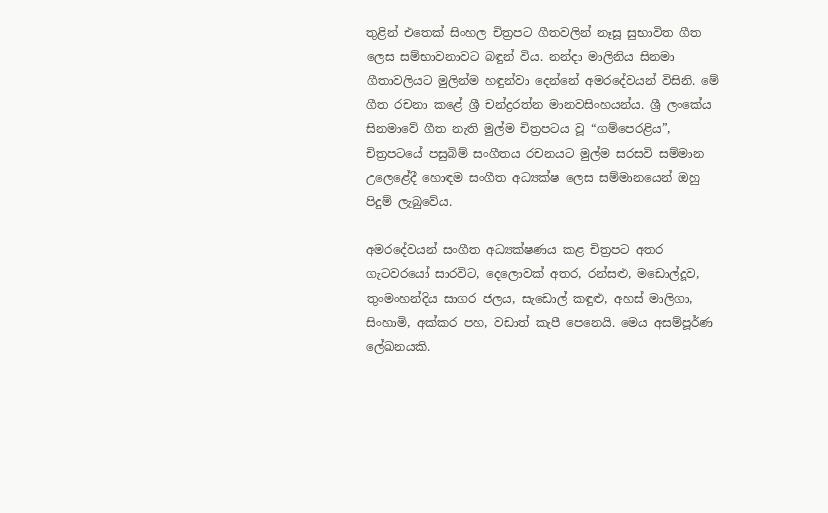තුළින් එතෙක් සිංහල චිත්‍රපට ගීතවලින් නෑසූ සුභාවිත ගීත ලෙස සම්භාවනාවට බඳුන් විය. නන්දා මාලිනිය සිනමා ගීතාවලියට මුලින්ම හඳුන්වා දෙන්නේ අමරදේවයන් විසිනි. මේ ගීත රචනා කළේ ශ්‍රී චන්ද්‍රරත්න මානවසිංහයන්ය. ශ්‍රී ලංකේය සිනමාවේ ගීත නැති මුල්ම චිත්‍රපටය වූ “ගම්පෙරළිය”, චිත්‍රපටයේ පසුබිම් සංගීතය රචනයට මුල්ම සරසවි සම්මාන උලෙළේදී හොඳම සංගීත අධ්‍යක්ෂ ලෙස සම්මානයෙන් ඔහු පිදුම් ලැබුවේය.

අමරදේවයන් සංගීත අධ්‍යක්ෂණය කළ චිත්‍රපට අතර ගැටවරයෝ සාරවිට, දෙලොවක් අතර, රන්සළු, මඩොල්දූව, තුංමංහන්දිය සාගර ජලය, සැඩොල් කඳුළු, අහස් මාලිගා, සිංහාමි, අක්කර පහ, වඩාත් කැපී පෙනෙයි. මෙය අසම්පූර්ණ ලේඛනයකි.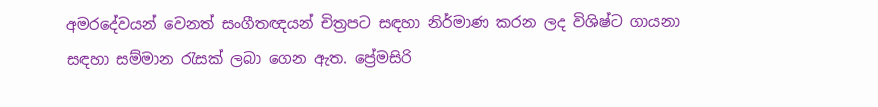අමරදේවයන් වෙනත් සංගීතඥයන් චිත්‍රපට සඳහා නිර්මාණ කරන ලද විශිෂ්ට ගායනා සඳහා සම්මාන රැසක් ලබා ගෙන ඇත. ප්‍රේමසිරි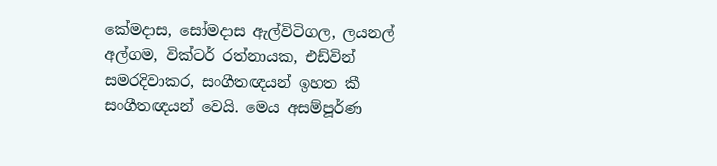කේමදාස, සෝමදාස ඇල්විටිගල, ලයනල් අල්ගම, වික්ටර් රත්නායක, එඩ්වින් සමරදිවාකර, සංගීතඥයන් ඉහත කී සංගීතඥයන් වෙයි. මෙය අසම්පූර්ණ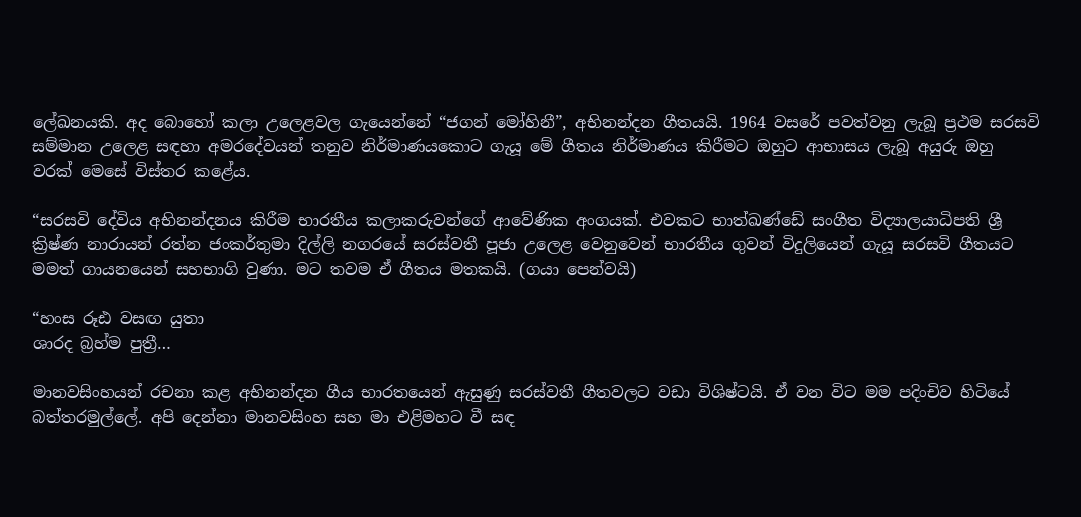ලේඛනයකි. අද බොහෝ කලා උලෙළවල ගැයෙන්නේ “ජගන් මෝහිනී”, අභිනන්දන ගීතයයි. 1964 වසරේ පවත්වනු ලැබූ ප්‍රථම සරසවි සම්මාන උලෙළ සඳහා අමරදේවයන් තනුව නිර්මාණයකොට ගැයූ මේ ගීතය නිර්මාණය කිරීමට ඔහුට ආභාසය ලැබූ අයුරු ඔහු වරක් මෙසේ විස්තර කළේය.

“සරසවි දේවිය අභිනන්දනය කිරීම භාරතීය කලාකරුවන්ගේ ආවේණික අංගයක්. එවකට භාත්ඛණ්ඩේ සංගීත විද්‍යාලයාධිපති ශ්‍රී ක්‍රිෂ්ණ නාරායන් රත්න ජංකර්තුමා දිල්ලි නගරයේ සරස්වතී පූජා උලෙළ වෙනුවෙන් භාරතීය ගුවන් විදුලියෙන් ගැයූ සරසවි ගීතයට මමත් ගායනයෙන් සහභාගි වුණා. මට තවම ඒ ගීතය මතකයි. (ගයා පෙන්වයි)

“හංස රූඪ වසඟ යුතා
ශාරද බ්‍රහ්ම පුත්‍රී…

මානවසිංහයන් රචනා කළ අභිනන්දන ගීය භාරතයෙන් ඇසුණු සරස්වතී ගීතවලට වඩා විශිෂ්ටයි. ඒ වන විට මම පදිංචිව හිටියේ බත්තරමුල්ලේ. අපි දෙන්නා මානවසිංහ සහ මා එළිමහට වී සඳ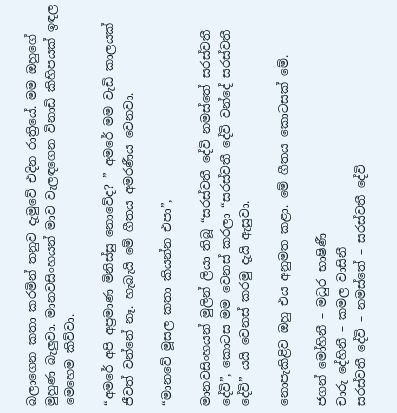බලාගෙන කතා කරමින් තනුව දැමුවේ එදින රාත්‍රියේ. මම ඔහුගේ මුහුණ බැලුවා. මානවසිංහයන් මාව වැලඳගෙන විනාඩි කිහිපයක් ඉඳල මෙහෙම කිව්වා.

“අමරේ අපි අප්‍රමාණ මිනිස්සු නොවේද? ” අමරේ මම වැඩි කාලයක් ජීවත් වන්නේ නෑ. හැබැයි මේ ගීතය අමරණීය වෙනවා.

“මානවේ මූසල කතා කියන්න එපා”,

මානවසිංහයන් මුලින් ලියා තිබූ “සරස්වතී දේවි නමස්තේ සරස්වතී දේවි”, කොටස මම වෙනස් කරලා “සරස්වතී දේවි වන්දේ සරස්වතී දේවි” යයි වෙනස් කරමු දැයි ඇසුවා.

නොපැකිළිව ඔහු එය අනුමත කළා. මේ ගීතය කොටසක් මේ.

ජගන් මෝහිනී – මධුර භාෂිණී
චාරු දේහිනී – කමල වාසිනී
සරස්වතී දේවි – නමස්තේ – සරස්වතී දේවි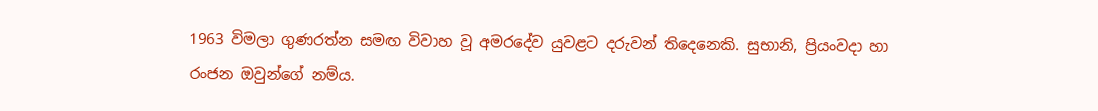1963 විමලා ගුණරත්න සමඟ විවාහ වූ අමරදේව යුවළට දරුවන් තිදෙනෙකි. සුභානි, ප්‍රියංවදා හා රංජන ඔවුන්ගේ නම්ය.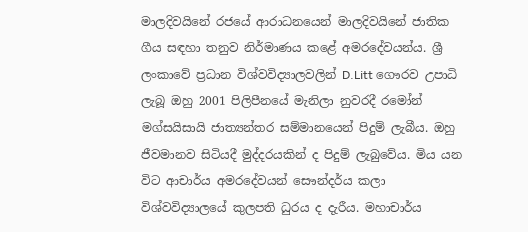මාලදිවයිනේ රජයේ ආරාධනයෙන් මාලදිවයිනේ ජාතික ගීය සඳහා තනුව නිර්මාණය කළේ අමරදේවයන්ය. ශ්‍රී ලංකාවේ ප්‍රධාන විශ්වවිද්‍යාලවලින් D.Litt ගෞරව උපාධි ලැබූ ඔහු 2001 පිලිපීනයේ මැනිලා නුවරදී රමෝන් මග්සයිසායි ජාත්‍යන්තර සම්මානයෙන් පිදුම් ලැබීය. ඔහු ජීවමානව සිටියදී මුද්දරයකින් ද පිදුම් ලැබුවේය. මිය යන විට ආචාර්ය අමරදේවයන් සෞන්දර්ය කලා විශ්වවිද්‍යාලයේ කුලපති ධුරය ද දැරීය. මහාචාර්ය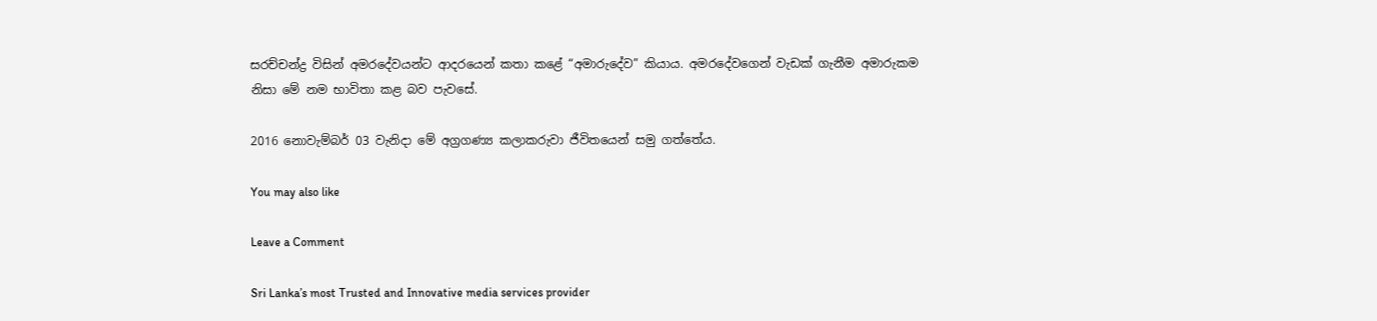සරච්චන්ද්‍ර විසින් අමරදේවයන්ට ආදරයෙන් කතා කළේ “අමාරුදේව” කියාය. අමරදේවගෙන් වැඩක් ගැනීම අමාරුකම නිසා මේ නම භාවිතා කළ බව පැවසේ.

2016 නොවැම්බර් 03 වැනිදා මේ අග්‍රගණ්‍ය කලාකරුවා ජීවිතයෙන් සමු ගත්තේය.

You may also like

Leave a Comment

Sri Lanka’s most Trusted and Innovative media services provider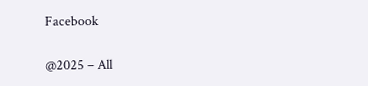Facebook

@2025 – All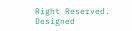Right Reserved. Designed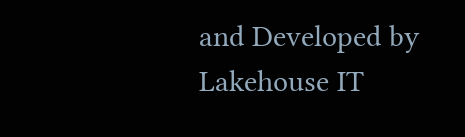and Developed by Lakehouse IT